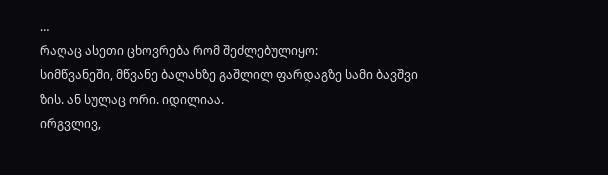…
რაღაც ასეთი ცხოვრება რომ შეძლებულიყო:
სიმწვანეში, მწვანე ბალახზე გაშლილ ფარდაგზე სამი ბავშვი ზის. ან სულაც ორი. იდილიაა.
ირგვლივ,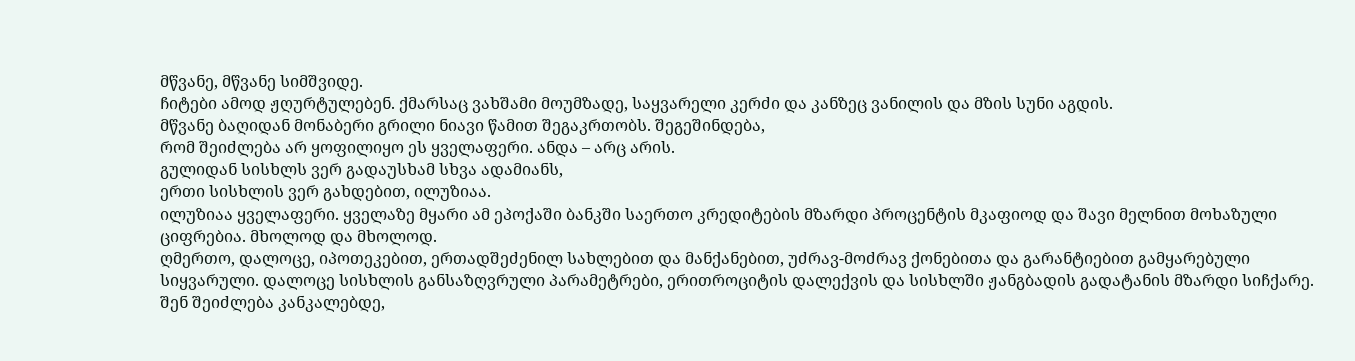მწვანე, მწვანე სიმშვიდე.
ჩიტები ამოდ ჟღურტულებენ. ქმარსაც ვახშამი მოუმზადე, საყვარელი კერძი და კანზეც ვანილის და მზის სუნი აგდის.
მწვანე ბაღიდან მონაბერი გრილი ნიავი წამით შეგაკრთობს. შეგეშინდება,
რომ შეიძლება არ ყოფილიყო ეს ყველაფერი. ანდა – არც არის.
გულიდან სისხლს ვერ გადაუსხამ სხვა ადამიანს,
ერთი სისხლის ვერ გახდებით, ილუზიაა.
ილუზიაა ყველაფერი. ყველაზე მყარი ამ ეპოქაში ბანკში საერთო კრედიტების მზარდი პროცენტის მკაფიოდ და შავი მელნით მოხაზული ციფრებია. მხოლოდ და მხოლოდ.
ღმერთო, დალოცე, იპოთეკებით, ერთადშეძენილ სახლებით და მანქანებით, უძრავ-მოძრავ ქონებითა და გარანტიებით გამყარებული სიყვარული. დალოცე სისხლის განსაზღვრული პარამეტრები, ერითროციტის დალექვის და სისხლში ჟანგბადის გადატანის მზარდი სიჩქარე.
შენ შეიძლება კანკალებდე,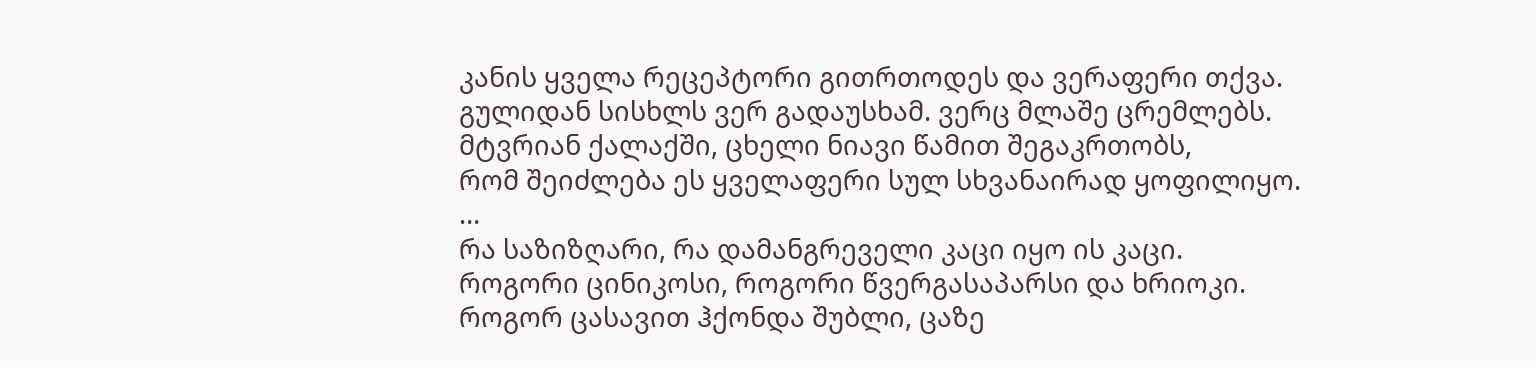კანის ყველა რეცეპტორი გითრთოდეს და ვერაფერი თქვა.
გულიდან სისხლს ვერ გადაუსხამ. ვერც მლაშე ცრემლებს.
მტვრიან ქალაქში, ცხელი ნიავი წამით შეგაკრთობს,
რომ შეიძლება ეს ყველაფერი სულ სხვანაირად ყოფილიყო.
…
რა საზიზღარი, რა დამანგრეველი კაცი იყო ის კაცი.
როგორი ცინიკოსი, როგორი წვერგასაპარსი და ხრიოკი.
როგორ ცასავით ჰქონდა შუბლი, ცაზე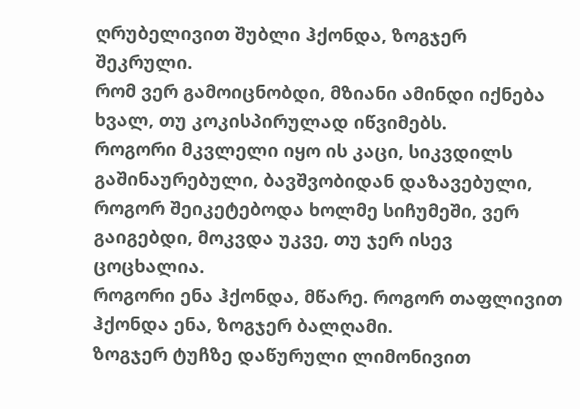ღრუბელივით შუბლი ჰქონდა, ზოგჯერ შეკრული.
რომ ვერ გამოიცნობდი, მზიანი ამინდი იქნება ხვალ, თუ კოკისპირულად იწვიმებს.
როგორი მკვლელი იყო ის კაცი, სიკვდილს გაშინაურებული, ბავშვობიდან დაზავებული,
როგორ შეიკეტებოდა ხოლმე სიჩუმეში, ვერ გაიგებდი, მოკვდა უკვე, თუ ჯერ ისევ ცოცხალია.
როგორი ენა ჰქონდა, მწარე. როგორ თაფლივით ჰქონდა ენა, ზოგჯერ ბალღამი.
ზოგჯერ ტუჩზე დაწურული ლიმონივით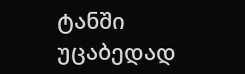ტანში უცაბედად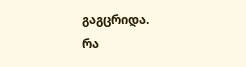გაგცრიდა.
რა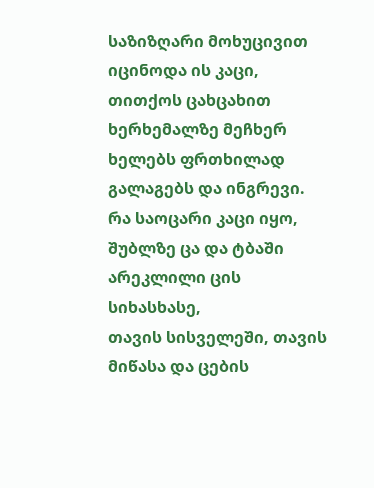საზიზღარი მოხუცივით იცინოდა ის კაცი, თითქოს ცახცახით
ხერხემალზე მეჩხერ ხელებს ფრთხილად გალაგებს და ინგრევი.
რა საოცარი კაცი იყო, შუბლზე ცა და ტბაში არეკლილი ცის სიხასხასე,
თავის სისველეში, თავის მიწასა და ცების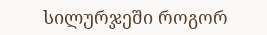სილურჯეში როგორ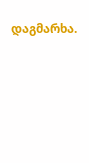დაგმარხა.